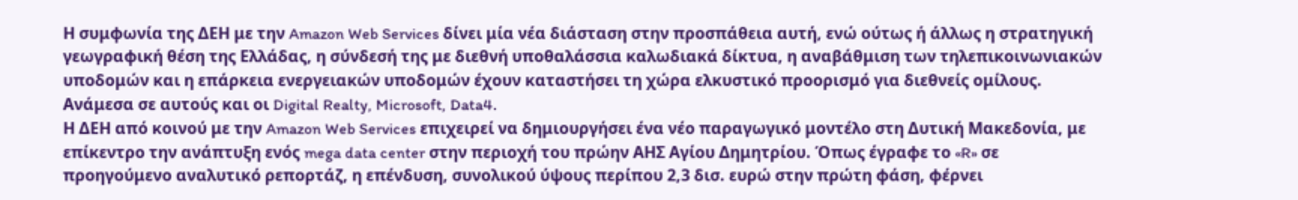Η συμφωνία της ΔΕΗ με την Amazon Web Services δίνει μία νέα διάσταση στην προσπάθεια αυτή, ενώ ούτως ή άλλως η στρατηγική γεωγραφική θέση της Ελλάδας, η σύνδεσή της με διεθνή υποθαλάσσια καλωδιακά δίκτυα, η αναβάθμιση των τηλεπικοινωνιακών υποδομών και η επάρκεια ενεργειακών υποδομών έχουν καταστήσει τη χώρα ελκυστικό προορισμό για διεθνείς ομίλους. Ανάμεσα σε αυτούς και οι Digital Realty, Microsoft, Data4.
Η ΔΕΗ από κοινού με την Amazon Web Services επιχειρεί να δημιουργήσει ένα νέο παραγωγικό μοντέλο στη Δυτική Μακεδονία, με επίκεντρο την ανάπτυξη ενός mega data center στην περιοχή του πρώην ΑΗΣ Αγίου Δημητρίου. Όπως έγραφε το «R» σε προηγούμενο αναλυτικό ρεπορτάζ, η επένδυση, συνολικού ύψους περίπου 2,3 δισ. ευρώ στην πρώτη φάση, φέρνει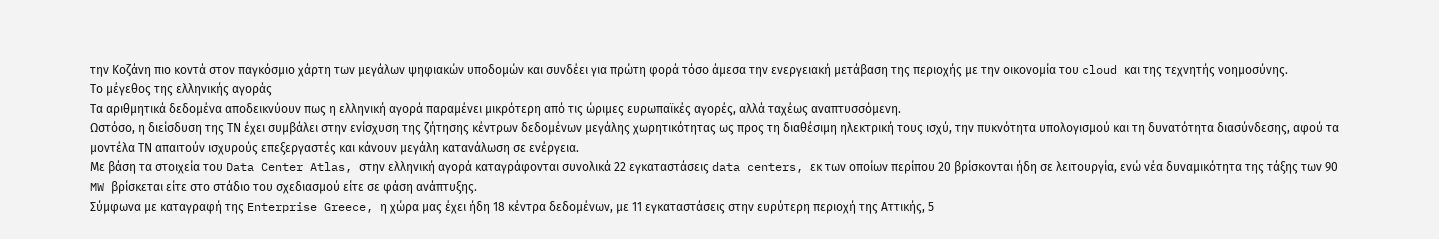την Κοζάνη πιο κοντά στον παγκόσμιο χάρτη των μεγάλων ψηφιακών υποδομών και συνδέει για πρώτη φορά τόσο άμεσα την ενεργειακή μετάβαση της περιοχής με την οικονομία του cloud και της τεχνητής νοημοσύνης.
Το μέγεθος της ελληνικής αγοράς
Τα αριθμητικά δεδομένα αποδεικνύουν πως η ελληνική αγορά παραμένει μικρότερη από τις ώριμες ευρωπαϊκές αγορές, αλλά ταχέως αναπτυσσόμενη.
Ωστόσο, η διείσδυση της ΤΝ έχει συμβάλει στην ενίσχυση της ζήτησης κέντρων δεδομένων μεγάλης χωρητικότητας ως προς τη διαθέσιμη ηλεκτρική τους ισχύ, την πυκνότητα υπολογισμού και τη δυνατότητα διασύνδεσης, αφού τα μοντέλα ΤΝ απαιτούν ισχυρούς επεξεργαστές και κάνουν μεγάλη κατανάλωση σε ενέργεια.
Με βάση τα στοιχεία του Data Center Atlas, στην ελληνική αγορά καταγράφονται συνολικά 22 εγκαταστάσεις data centers, εκ των οποίων περίπου 20 βρίσκονται ήδη σε λειτουργία, ενώ νέα δυναμικότητα της τάξης των 90 MW βρίσκεται είτε στο στάδιο του σχεδιασμού είτε σε φάση ανάπτυξης.
Σύμφωνα με καταγραφή της Enterprise Greece, η χώρα μας έχει ήδη 18 κέντρα δεδομένων, με 11 εγκαταστάσεις στην ευρύτερη περιοχή της Αττικής, 5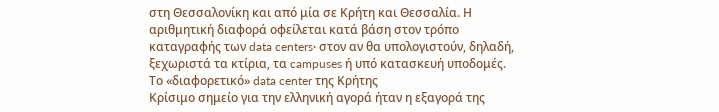στη Θεσσαλονίκη και από μία σε Κρήτη και Θεσσαλία. Η αριθμητική διαφορά οφείλεται κατά βάση στον τρόπο καταγραφής των data centers· στον αν θα υπολογιστούν, δηλαδή, ξεχωριστά τα κτίρια, τα campuses ή υπό κατασκευή υποδομές.
Το «διαφορετικό» data center της Κρήτης
Κρίσιμο σημείο για την ελληνική αγορά ήταν η εξαγορά της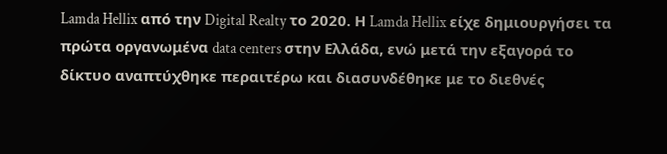Lamda Hellix από την Digital Realty το 2020. Η Lamda Hellix είχε δημιουργήσει τα πρώτα οργανωμένα data centers στην Ελλάδα, ενώ μετά την εξαγορά το δίκτυο αναπτύχθηκε περαιτέρω και διασυνδέθηκε με το διεθνές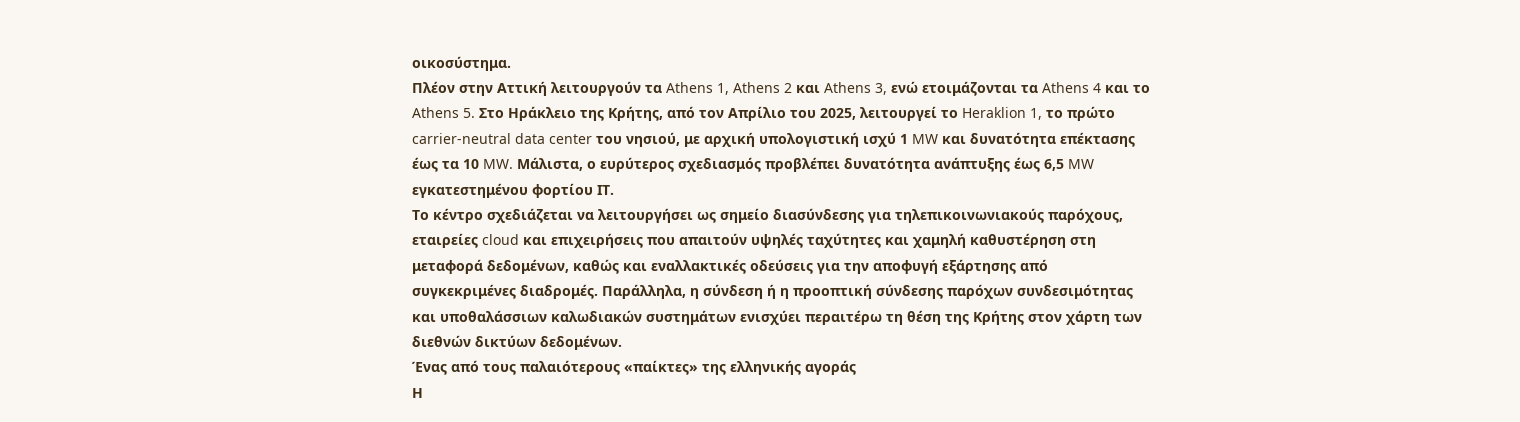οικοσύστημα.
Πλέον στην Αττική λειτουργούν τα Athens 1, Athens 2 και Athens 3, ενώ ετοιμάζονται τα Athens 4 και το Athens 5. Στο Ηράκλειο της Κρήτης, από τον Απρίλιο του 2025, λειτουργεί το Heraklion 1, το πρώτο carrier-neutral data center του νησιού, με αρχική υπολογιστική ισχύ 1 MW και δυνατότητα επέκτασης έως τα 10 MW. Μάλιστα, ο ευρύτερος σχεδιασμός προβλέπει δυνατότητα ανάπτυξης έως 6,5 MW εγκατεστημένου φορτίου ΙΤ.
Το κέντρο σχεδιάζεται να λειτουργήσει ως σημείο διασύνδεσης για τηλεπικοινωνιακούς παρόχους, εταιρείες cloud και επιχειρήσεις που απαιτούν υψηλές ταχύτητες και χαμηλή καθυστέρηση στη μεταφορά δεδομένων, καθώς και εναλλακτικές οδεύσεις για την αποφυγή εξάρτησης από συγκεκριμένες διαδρομές. Παράλληλα, η σύνδεση ή η προοπτική σύνδεσης παρόχων συνδεσιμότητας και υποθαλάσσιων καλωδιακών συστημάτων ενισχύει περαιτέρω τη θέση της Κρήτης στον χάρτη των διεθνών δικτύων δεδομένων.
Ένας από τους παλαιότερους «παίκτες» της ελληνικής αγοράς
Η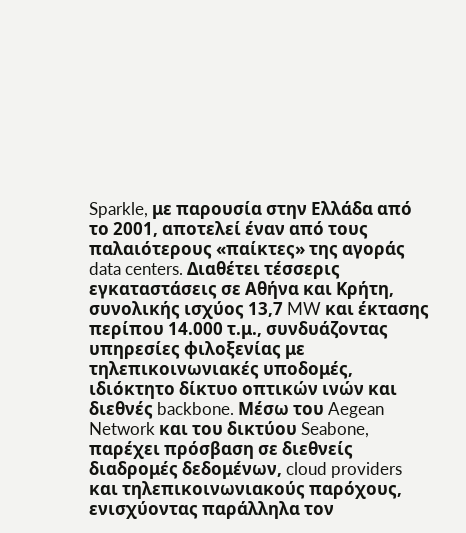Sparkle, με παρουσία στην Ελλάδα από το 2001, αποτελεί έναν από τους παλαιότερους «παίκτες» της αγοράς data centers. Διαθέτει τέσσερις εγκαταστάσεις σε Αθήνα και Κρήτη, συνολικής ισχύος 13,7 MW και έκτασης περίπου 14.000 τ.μ., συνδυάζοντας υπηρεσίες φιλοξενίας με τηλεπικοινωνιακές υποδομές, ιδιόκτητο δίκτυο οπτικών ινών και διεθνές backbone. Μέσω του Aegean Network και του δικτύου Seabone, παρέχει πρόσβαση σε διεθνείς διαδρομές δεδομένων, cloud providers και τηλεπικοινωνιακούς παρόχους, ενισχύοντας παράλληλα τον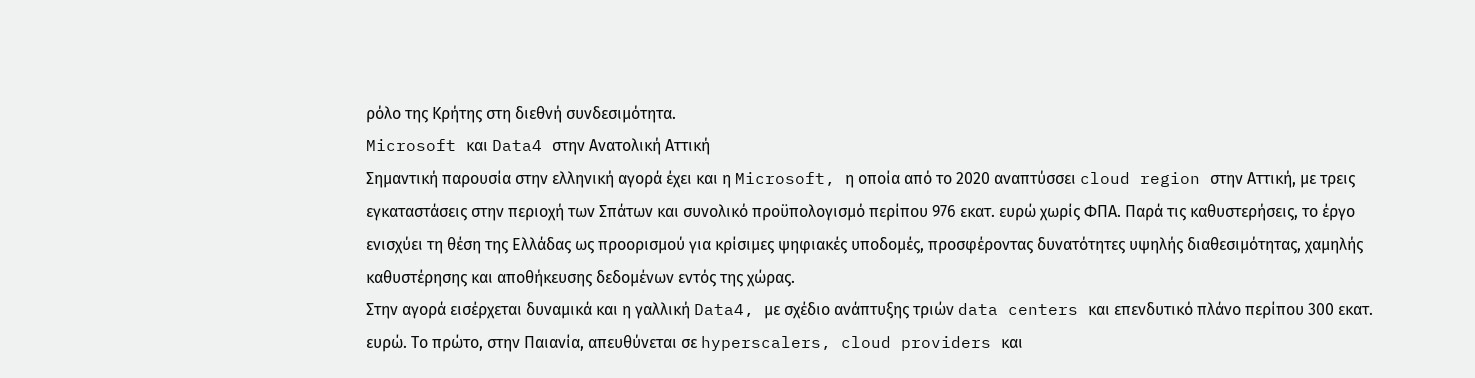ρόλο της Κρήτης στη διεθνή συνδεσιμότητα.
Microsoft και Data4 στην Ανατολική Αττική
Σημαντική παρουσία στην ελληνική αγορά έχει και η Microsoft, η οποία από το 2020 αναπτύσσει cloud region στην Αττική, με τρεις εγκαταστάσεις στην περιοχή των Σπάτων και συνολικό προϋπολογισμό περίπου 976 εκατ. ευρώ χωρίς ΦΠΑ. Παρά τις καθυστερήσεις, το έργο ενισχύει τη θέση της Ελλάδας ως προορισμού για κρίσιμες ψηφιακές υποδομές, προσφέροντας δυνατότητες υψηλής διαθεσιμότητας, χαμηλής καθυστέρησης και αποθήκευσης δεδομένων εντός της χώρας.
Στην αγορά εισέρχεται δυναμικά και η γαλλική Data4, με σχέδιο ανάπτυξης τριών data centers και επενδυτικό πλάνο περίπου 300 εκατ. ευρώ. Το πρώτο, στην Παιανία, απευθύνεται σε hyperscalers, cloud providers και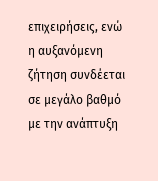επιχειρήσεις, ενώ η αυξανόμενη ζήτηση συνδέεται σε μεγάλο βαθμό με την ανάπτυξη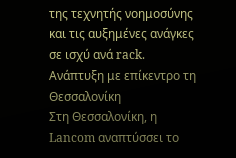της τεχνητής νοημοσύνης και τις αυξημένες ανάγκες σε ισχύ ανά rack.
Ανάπτυξη με επίκεντρο τη Θεσσαλονίκη
Στη Θεσσαλονίκη, η Lancom αναπτύσσει το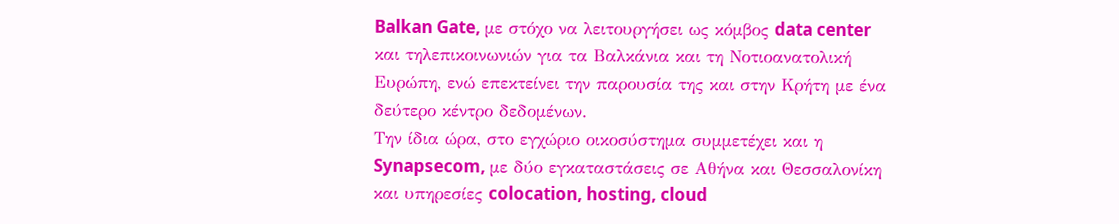Balkan Gate, με στόχο να λειτουργήσει ως κόμβος data center και τηλεπικοινωνιών για τα Βαλκάνια και τη Νοτιοανατολική Ευρώπη, ενώ επεκτείνει την παρουσία της και στην Κρήτη με ένα δεύτερο κέντρο δεδομένων.
Την ίδια ώρα, στο εγχώριο οικοσύστημα συμμετέχει και η Synapsecom, με δύο εγκαταστάσεις σε Αθήνα και Θεσσαλονίκη και υπηρεσίες colocation, hosting, cloud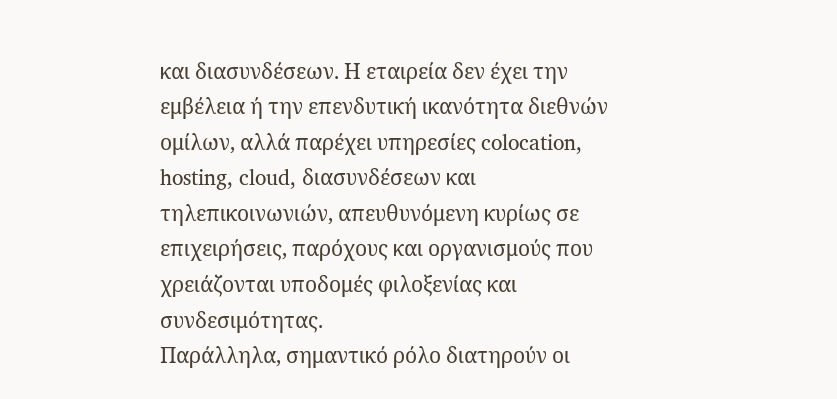και διασυνδέσεων. Η εταιρεία δεν έχει την εμβέλεια ή την επενδυτική ικανότητα διεθνών ομίλων, αλλά παρέχει υπηρεσίες colocation, hosting, cloud, διασυνδέσεων και τηλεπικοινωνιών, απευθυνόμενη κυρίως σε επιχειρήσεις, παρόχους και οργανισμούς που χρειάζονται υποδομές φιλοξενίας και συνδεσιμότητας.
Παράλληλα, σημαντικό ρόλο διατηρούν οι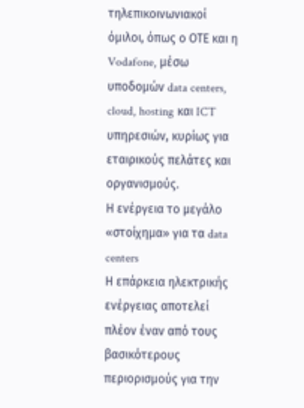τηλεπικοινωνιακοί όμιλοι, όπως ο ΟΤΕ και η Vodafone, μέσω υποδομών data centers, cloud, hosting και ICT υπηρεσιών, κυρίως για εταιρικούς πελάτες και οργανισμούς.
Η ενέργεια το μεγάλο «στοίχημα» για τα data centers
Η επάρκεια ηλεκτρικής ενέργειας αποτελεί πλέον έναν από τους βασικότερους περιορισμούς για την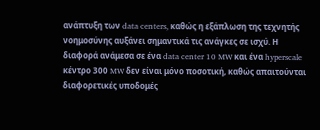ανάπτυξη των data centers, καθώς η εξάπλωση της τεχνητής νοημοσύνης αυξάνει σημαντικά τις ανάγκες σε ισχύ. Η διαφορά ανάμεσα σε ένα data center 10 MW και ένα hyperscale κέντρο 300 MW δεν είναι μόνο ποσοτική, καθώς απαιτούνται διαφορετικές υποδομές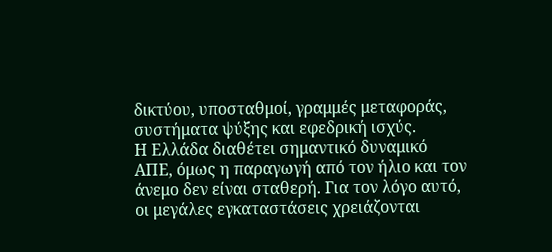δικτύου, υποσταθμοί, γραμμές μεταφοράς, συστήματα ψύξης και εφεδρική ισχύς.
Η Ελλάδα διαθέτει σημαντικό δυναμικό ΑΠΕ, όμως η παραγωγή από τον ήλιο και τον άνεμο δεν είναι σταθερή. Για τον λόγο αυτό, οι μεγάλες εγκαταστάσεις χρειάζονται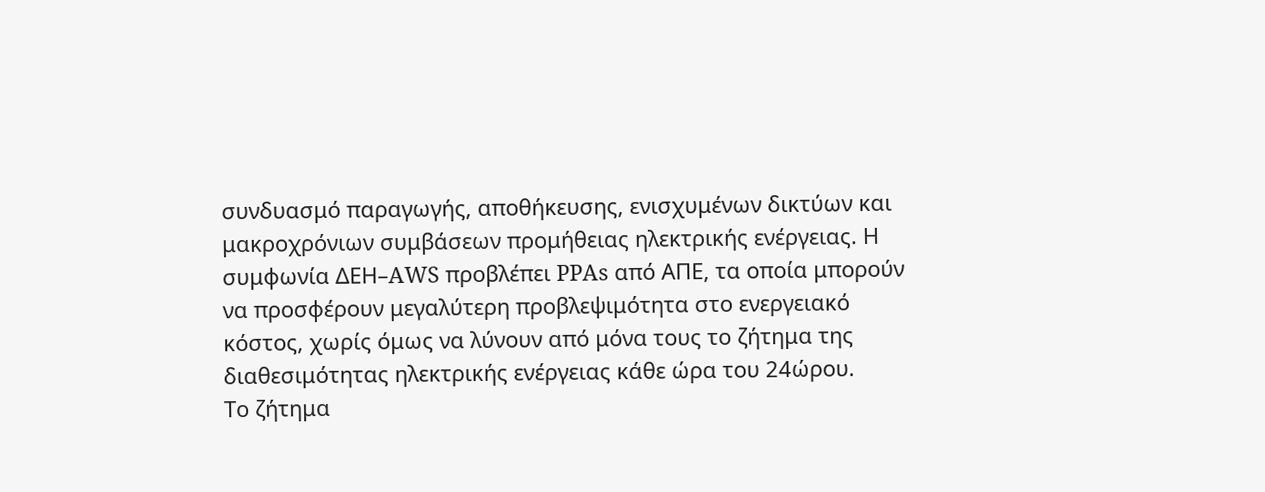συνδυασμό παραγωγής, αποθήκευσης, ενισχυμένων δικτύων και μακροχρόνιων συμβάσεων προμήθειας ηλεκτρικής ενέργειας. Η συμφωνία ΔΕΗ–AWS προβλέπει PPAs από ΑΠΕ, τα οποία μπορούν να προσφέρουν μεγαλύτερη προβλεψιμότητα στο ενεργειακό κόστος, χωρίς όμως να λύνουν από μόνα τους το ζήτημα της διαθεσιμότητας ηλεκτρικής ενέργειας κάθε ώρα του 24ώρου.
Το ζήτημα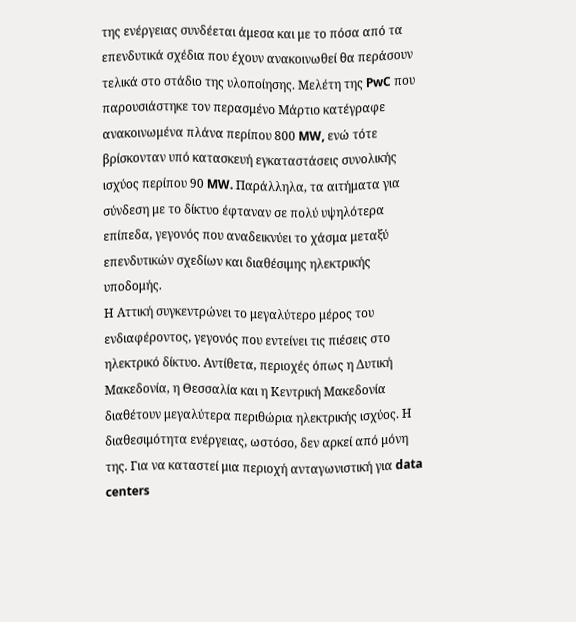της ενέργειας συνδέεται άμεσα και με το πόσα από τα επενδυτικά σχέδια που έχουν ανακοινωθεί θα περάσουν τελικά στο στάδιο της υλοποίησης. Μελέτη της PwC που παρουσιάστηκε τον περασμένο Μάρτιο κατέγραφε ανακοινωμένα πλάνα περίπου 800 MW, ενώ τότε βρίσκονταν υπό κατασκευή εγκαταστάσεις συνολικής ισχύος περίπου 90 MW. Παράλληλα, τα αιτήματα για σύνδεση με το δίκτυο έφταναν σε πολύ υψηλότερα επίπεδα, γεγονός που αναδεικνύει το χάσμα μεταξύ επενδυτικών σχεδίων και διαθέσιμης ηλεκτρικής υποδομής.
Η Αττική συγκεντρώνει το μεγαλύτερο μέρος του ενδιαφέροντος, γεγονός που εντείνει τις πιέσεις στο ηλεκτρικό δίκτυο. Αντίθετα, περιοχές όπως η Δυτική Μακεδονία, η Θεσσαλία και η Κεντρική Μακεδονία διαθέτουν μεγαλύτερα περιθώρια ηλεκτρικής ισχύος. Η διαθεσιμότητα ενέργειας, ωστόσο, δεν αρκεί από μόνη της. Για να καταστεί μια περιοχή ανταγωνιστική για data centers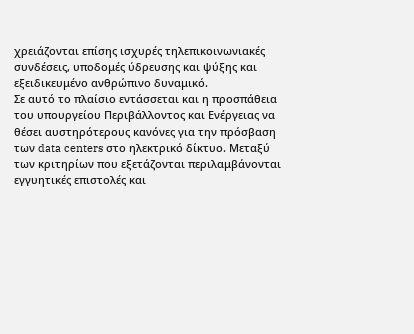χρειάζονται επίσης ισχυρές τηλεπικοινωνιακές συνδέσεις, υποδομές ύδρευσης και ψύξης και εξειδικευμένο ανθρώπινο δυναμικό.
Σε αυτό το πλαίσιο εντάσσεται και η προσπάθεια του υπουργείου Περιβάλλοντος και Ενέργειας να θέσει αυστηρότερους κανόνες για την πρόσβαση των data centers στο ηλεκτρικό δίκτυο. Μεταξύ των κριτηρίων που εξετάζονται περιλαμβάνονται εγγυητικές επιστολές και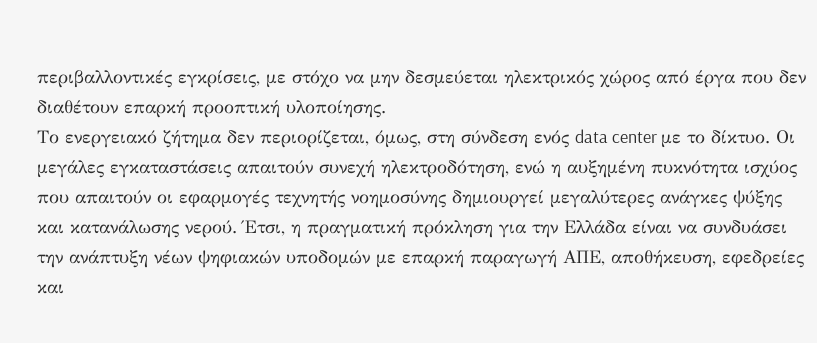περιβαλλοντικές εγκρίσεις, με στόχο να μην δεσμεύεται ηλεκτρικός χώρος από έργα που δεν διαθέτουν επαρκή προοπτική υλοποίησης.
Το ενεργειακό ζήτημα δεν περιορίζεται, όμως, στη σύνδεση ενός data center με το δίκτυο. Οι μεγάλες εγκαταστάσεις απαιτούν συνεχή ηλεκτροδότηση, ενώ η αυξημένη πυκνότητα ισχύος που απαιτούν οι εφαρμογές τεχνητής νοημοσύνης δημιουργεί μεγαλύτερες ανάγκες ψύξης και κατανάλωσης νερού. Έτσι, η πραγματική πρόκληση για την Ελλάδα είναι να συνδυάσει την ανάπτυξη νέων ψηφιακών υποδομών με επαρκή παραγωγή ΑΠΕ, αποθήκευση, εφεδρείες και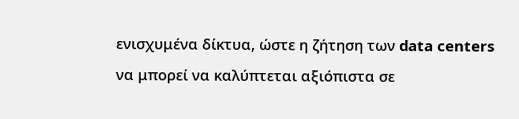ενισχυμένα δίκτυα, ώστε η ζήτηση των data centers να μπορεί να καλύπτεται αξιόπιστα σε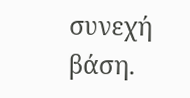συνεχή βάση.